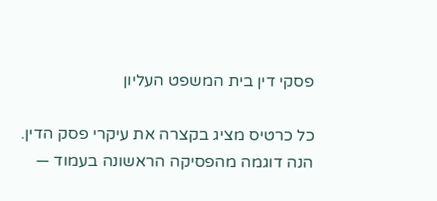פסקי דין בית המשפט העליון

כל כרטיס מציג בקצרה את עיקרי פסק הדין. הנה דוגמה מהפסיקה הראשונה בעמוד —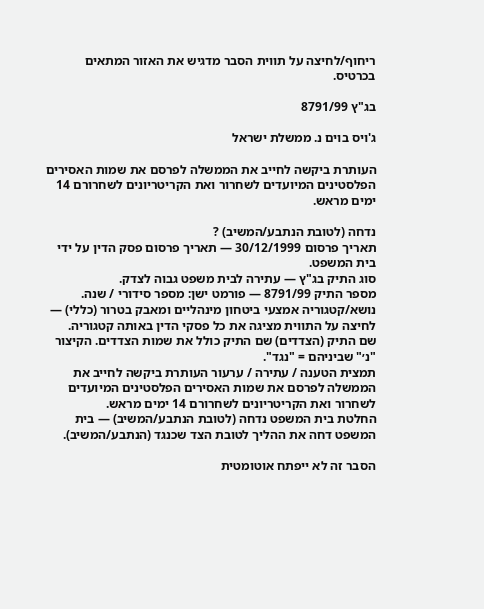ריחוף/לחיצה על תווית הסבר מדגיש את האזור המתאים בכרטיס.

בג"ץ 8791/99

ג'ויס בוים נ. ממשלת ישראל

העותרת ביקשה לחייב את הממשלה לפרסם את שמות האסירים הפלסטינים המיועדים לשחרור ואת הקריטריונים לשחרורם 14 ימים מראש.

נדחה (לטובת הנתבע/המשיב) ?
תאריך פרסום 30/12/1999 — תאריך פרסום פסק הדין על ידי בית המשפט.
סוג התיק בג"ץ — עתירה לבית משפט גבוה לצדק.
מספר התיק 8791/99 — פורמט ישן: מספר סידורי / שנה.
נושא/קטגוריה אמצעי ביטחון מינהליים ומאבק בטרור (כללי) — לחיצה על התווית מציגה את כל פסקי הדין באותה קטגוריה.
שם התיק (הצדדים) שם התיק כולל את שמות הצדדים. הקיצור "נ׳" שביניהם = "נגד".
תמצית הטענה / עתירה / ערעור העותרת ביקשה לחייב את הממשלה לפרסם את שמות האסירים הפלסטינים המיועדים לשחרור ואת הקריטריונים לשחרורם 14 ימים מראש.
החלטת בית המשפט נדחה (לטובת הנתבע/המשיב) — בית המשפט דחה את ההליך לטובת הצד שכנגד (הנתבע/המשיב).

הסבר זה לא ייפתח אוטומטית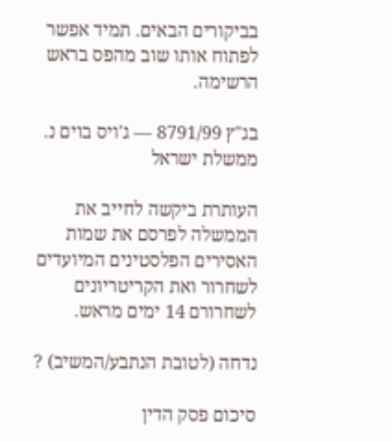בביקורים הבאים. תמיד אפשר לפתוח אותו שוב מהפס בראש הרשימה.

בג"ץ 8791/99 — ג'ויס בוים נ. ממשלת ישראל

העותרת ביקשה לחייב את הממשלה לפרסם את שמות האסירים הפלסטינים המיועדים לשחרור ואת הקריטריונים לשחרורם 14 ימים מראש.

נדחה (לטובת הנתבע/המשיב) ?

סיכום פסק הדין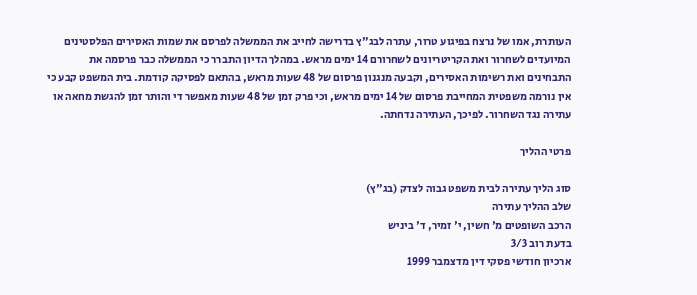העותרת, אמו של נרצח בפיגוע טרור, עתרה לבג"ץ בדרישה לחייב את הממשלה לפרסם את שמות האסירים הפלסטינים המיועדים לשחרור ואת הקריטריונים לשחרורם 14 ימים מראש. במהלך הדיון התברר כי הממשלה כבר פרסמה את התבחינים ואת רשימות האסירים, וקבעה מנגנון פרסום של 48 שעות מראש, בהתאם לפסיקה קודמת. בית המשפט קבע כי אין נורמה משפטית המחייבת פרסום של 14 ימים מראש, וכי פרק זמן של 48 שעות מאפשר די והותר זמן להגשת מחאה או עתירה נגד השחרור. לפיכך, העתירה נדחתה.

פרטי ההליך

סוג הליך עתירה לבית משפט גבוה לצדק (בג"ץ)
שלב ההליך עתירה
הרכב השופטים מ' חשין, י' זמיר, ד' ביניש
בדעת רוב 3/3
ארכיון חודשי פסקי דין מדצמבר 1999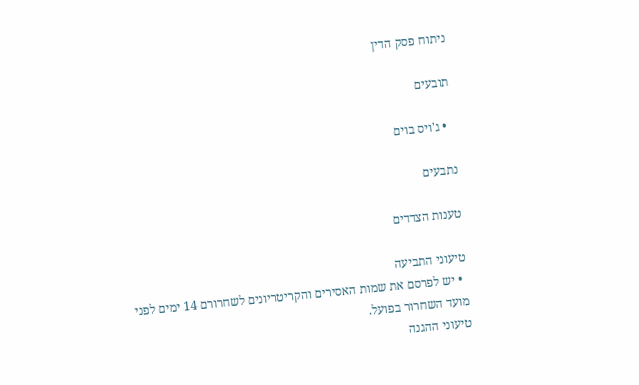ניתוח פסק הדין

תובעים

  • ג'ויס בוים

נתבעים

טענות הצדדים

טיעוני התביעה
  • יש לפרסם את שמות האסירים והקריטריונים לשחרורם 14 ימים לפני מועד השחרור בפועל.
טיעוני ההגנה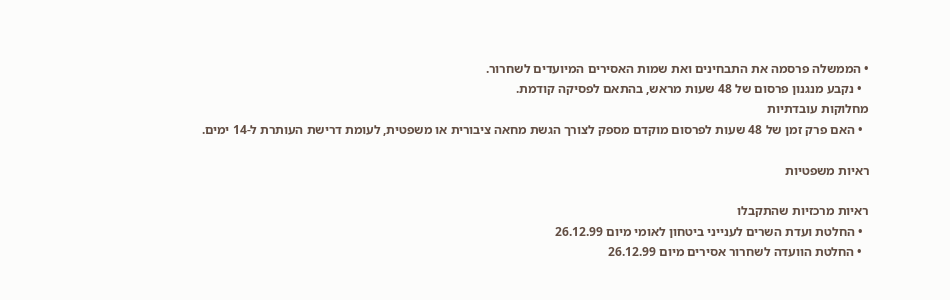• הממשלה פרסמה את התבחינים ואת שמות האסירים המיועדים לשחרור.
  • נקבע מנגנון פרסום של 48 שעות מראש, בהתאם לפסיקה קודמת.
מחלוקות עובדתיות
  • האם פרק זמן של 48 שעות לפרסום מוקדם מספק לצורך הגשת מחאה ציבורית או משפטית, לעומת דרישת העותרת ל-14 ימים.

ראיות משפטיות

ראיות מרכזיות שהתקבלו
  • החלטת ועדת השרים לענייני ביטחון לאומי מיום 26.12.99
  • החלטת הוועדה לשחרור אסירים מיום 26.12.99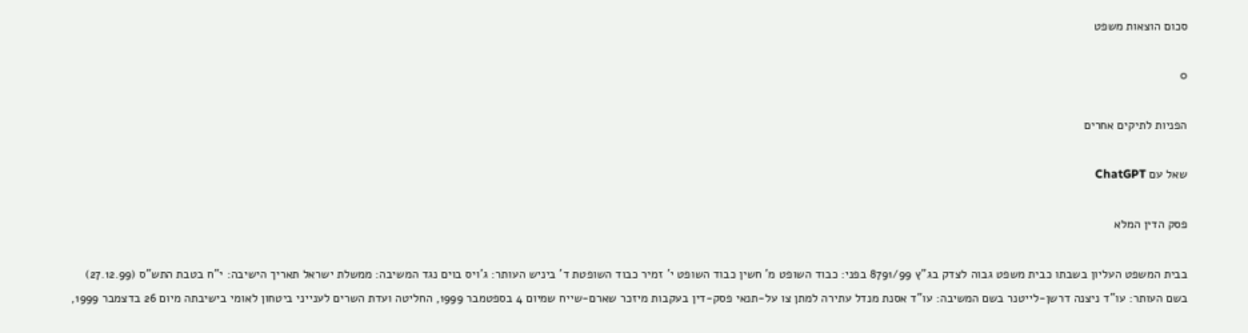סכום הוצאות משפט

0

הפניות לתיקים אחרים

שאל עם ChatGPT

פסק הדין המלא

בבית המשפט העליון בשבתו כבית משפט גבוה לצדק בג"ץ 8791/99 בפני: כבוד השופט מ' חשין כבוד השופט י' זמיר כבוד השופטת ד' ביניש העותר: ג'ויס בוים נגד המשיבה: ממשלת ישראל תאריך הישיבה: י"ח בטבת התש"ס (27.12.99) בשם העותר: עו"ד ניצנה דרשן-לייטנר בשם המשיבה: עו"ד אסנת מנדל עתירה למתן צו על-תנאי פסק-דין בעקבות מיזכר שארם-שייח שמיום 4 בספטמבר 1999, החליטה ועדת השרים לענייני ביטחון לאומי בישיבתה מיום 26 בדצמבר 1999,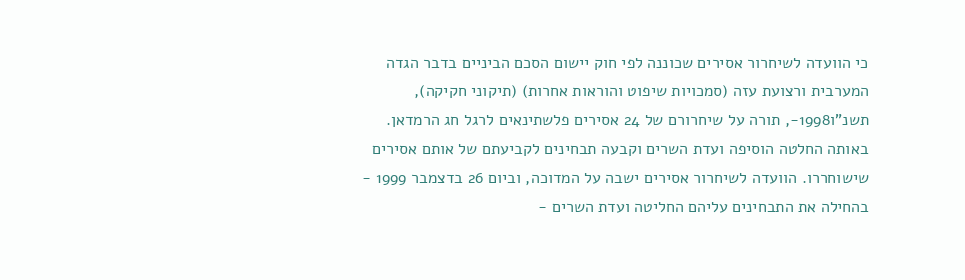כי הוועדה לשיחרור אסירים שכוננה לפי חוק יישום הסכם הביניים בדבר הגדה המערבית ורצועת עזה (סמכויות שיפוט והוראות אחרות) (תיקוני חקיקה), תשנ"ו1998-, תורה על שיחרורם של 24 אסירים פלשתינאים לרגל חג הרמדאן. באותה החלטה הוסיפה ועדת השרים וקבעה תבחינים לקביעתם של אותם אסירים שישוחררו. הוועדה לשיחרור אסירים ישבה על המדוכה, וביום 26 בדצמבר 1999 - בהחילה את התבחינים עליהם החליטה ועדת השרים -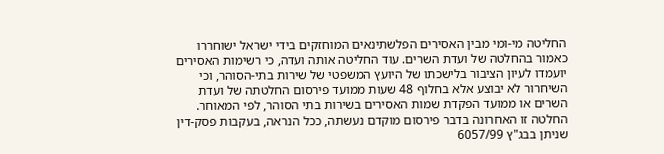החליטה מי-ומי מבין האסירים הפלשתינאים המוחזקים בידי ישראל ישוחררו כאמור בהחלטה של ועדת השרים. עוד החליטה אותה ועדה, כי רשימות האסירים יועמדו לעיון הציבור בלישכתו של היועץ המשפטי של שירות בתי-הסוהר, וכי השיחרור לא יבוצע אלא בחלוף 48 שעות ממועד פירסום החלטתה של ועדת השרים או ממועד הפקדת שמות האסירים בשירות בתי הסוהר, לפי המאוחר. החלטה זו האחרונה בדבר פירסום מוקדם נעשתה, ככל הנראה, בעקבות פסק-דין שניתן בבג"ץ 6057/99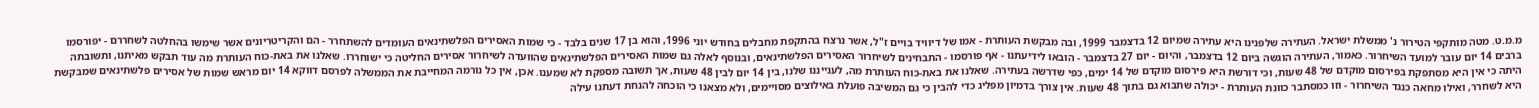מ.מ.ט. מטה מותקפי הטירור נ' ממשלת ישראל. העתירה שלפנינו היא עתירה שמיום 12 בדצמבר 1999, ובה מבקשת העותרת - אמו של דיוויד בויים ז"ל, אשר נרצח בהתקפת מחבלים בחודש יוני 1996, והוא בן 17 שנים בלבד - כי שמות האסירים הפלשתינאים העומדים להשתחרר - הם והקריטריונים אשר שימשו בהחלטה לשחררם - יפורסמו ברבים 14 יום עובר למועד השיחרור. כאמור, העתירה הוגשה ביום 12 בדצמבר, והיום - יום 27 בדצמבר - הובאו לידיעתנו - אף פורסמו - התבחינים לשיחרור האסירים הפלשתינאים, ובנוסף לאלה גם שמות האסירים הפלשתינאים שהוועדה לשיחרור אסירים החליטה כי ישוחררו. שאלנו את באת-כוח העותרת מה עוד תבקש מאיתנו, ותשובתה היתה כי אין היא מסתפקת בפירסום מוקדם של 48 שעות, וכי דורשת היא פירסום מוקדם של 14 ימים, כפי שדרשה בעתירה. שאלנו את באת-כוח העותרת מה, לענייננו שלנו, בין 14 יום לבין 48 שעות, אך תשובה מספקת לא שמענו. אכן, אין כל נורמה המחייבת את הממשלה לפרסם דווקא 14 יום מראש שמות של אסירים פלשתינאים שמבקשת היא לשחרר, ואילו מחאה כנגד השיחרור - וזו כמסתבר כוונת העותרת - יכולה שתבוא גם בתוך 48 שעות. אין צורך בדמיון מפליג כדי להבין כי גם המשיבה פועלת באילוצים מסויימים, ולא מצאנו כי הוכחה להנחת דעתנו עילה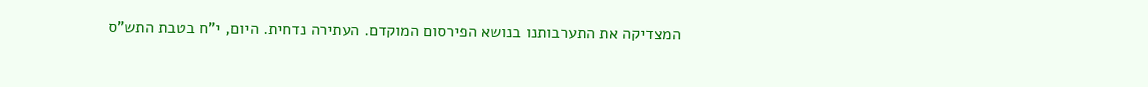המצדיקה את התערבותנו בנושא הפירסום המוקדם. העתירה נדחית. היום, י"ח בטבת התש"ס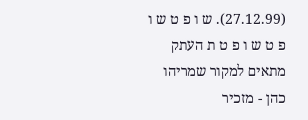(27.12.99). ש ו פ ט ש ו פ ט ש ו פ ט ת העתק מתאים למקור שמריהו כהן - מזכיר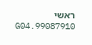ראשי 99087910.G04